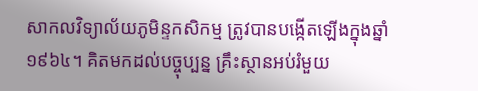សាកលវិទ្យាល័យភូមិន្ទកសិកម្ម ត្រូវបានបង្កើតឡើងក្នុងឆ្នាំ១៩៦៤។ គិតមកដល់បច្ចុប្បន្ន គ្រឹះស្ថានអប់រំមួយ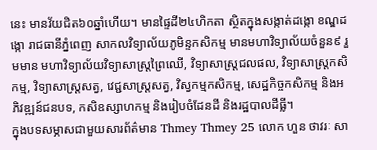នេះ មានវ័យជិត៦០ឆ្នាំហើយ។ មានផ្ទៃដី២៤ហិកតា ស្ថិតក្នុងសង្កាត់ដង្កោ ខណ្ឌដង្កោ រាជធានីភ្នំពេញ សាកលវិទ្យាល័យភូមិន្ទកសិកម្ម មានមហាវិទ្យាល័យចំនួន៩ រួមមាន មហាវិទ្យាល័យវិទ្យាសាស្រ្តព្រៃឈើ, វិទ្យាសាស្រ្តជលផល, វិទ្យាសាស្រ្តកសិកម្ម, វិទ្យាសាស្រ្តសត្វ, វេជ្ជសាស្រ្តសត្វ, វិស្វកម្មកសិកម្ម, សេដ្ឋកិច្ចកសិកម្ម និងអភិវឌ្ឍន៍ជនបទ, កសិឧស្សាហកម្ម និងរៀបចំដែនដី និងរដ្ឋបាលដីធ្លី។
ក្នុងបទសម្ភាសជាមួយសារព័ត៌មាន Thmey Thmey 25 លោក ហួន ថាវរៈ សា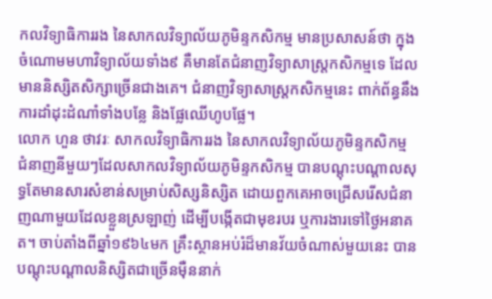កលវិទ្យាធិការរង នៃសាកលវិទ្យាល័យភូមិន្ទកសិកម្ម មានប្រសាសន៍ថា ក្នុងចំណោមមហាវិទ្យាល័យទាំង៩ គឺមានតែជំនាញវិទ្យាសាស្រ្តកសិកម្មទេ ដែលមាននិស្សិតសិក្សាច្រើនជាងគេ។ ជំនាញវិទ្យាសាស្រ្តកសិកម្មនេះ ពាក់ព័ន្ធនឹងការដាំដុះដំណាំទាំងបន្លែ និងផ្លែឈើហូបផ្លែ។
លោក ហួន ថាវរៈ សាកលវិទ្យាធិការរង នៃសាកលវិទ្យាល័យភូមិន្ទកសិកម្ម
ជំនាញនីមួយៗដែលសាកលវិទ្យាល័យភូមិន្ទកសិកម្ម បានបណ្ដុះបណ្ដាលសុទ្ធតែមានសារសំខាន់សម្រាប់សិស្សនិស្សិត ដោយពួកគេអាចជ្រើសរើសជំនាញណាមួយដែលខ្លួនស្រឡាញ់ ដើម្បីបង្កើតជាមុខរបរ ឬការងារទៅថ្ងៃអនាគត។ ចាប់តាំងពីឆ្នាំ១៩៦៤មក គ្រឹះស្ថានអប់រំដ៏មានវ័យចំណាស់មួយនេះ បានបណ្ដុះបណ្ដាលនិស្សិតជាច្រើនម៉ឺននាក់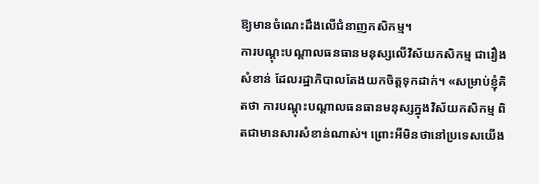ឱ្យមានចំណេះដឹងលើជំនាញកសិកម្ម។
ការបណ្ដុះបណ្ដាលធនធានមនុស្សលើវិស័យកសិកម្ម ជារឿងសំខាន់ ដែលរដ្ឋាភិបាលតែងយកចិត្តទុកដាក់។ «សម្រាប់ខ្ញុំគិតថា ការបណ្ដុះបណ្ដាលធនធានមនុស្សក្នុងវិស័យកសិកម្ម ពិតជាមានសារសំខាន់ណាស់។ ព្រោះអីមិនថានៅប្រទេសយើង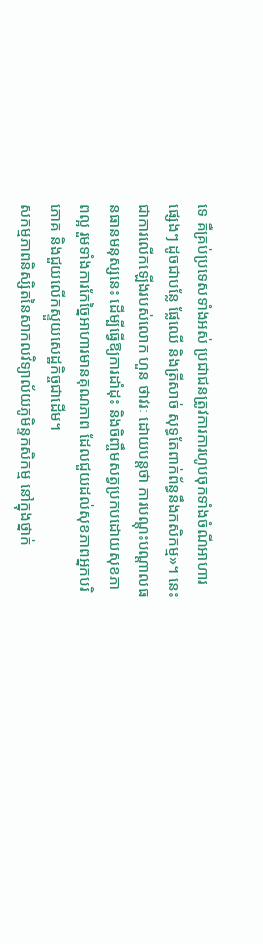ទេ គឺគ្រប់ប្រទេសទាំងអស់ ប្រជាជនត្រូវការការហូបចុកទាំងចំណីអាហារផ្សេងៗ ដូចជាបន្លែ ផ្លែឈើ និងត្រីសាច់ សុទ្ធតែពាក់ព័ន្ធនឹងកសិកម្ម»។ នេះជាការលើកឡើងរបស់លោក ហួន ថាវរៈ ដោយបន្តថា ការបណ្ដុះបណ្ដាលធនធានមនុស្សនេះ ដើម្បីធ្វើឱ្យការដាំដុះ និងចិញ្ចឹមសត្វប្រកបដោយសុខភាពល្អ រួមទាំងការកែច្នៃអាហារមានគុណភាព ដែលជួយដល់សុខភាពអ្នកបរិភោគ និងជួយលើកស្ទួយសេដ្ឋកិច្ចជាដើម។
សកម្មភាពនិស្សិតនៃសាកលវិទ្យាល័យភូមិន្ទកសិកម្ម នៅក្នុងថ្នាក់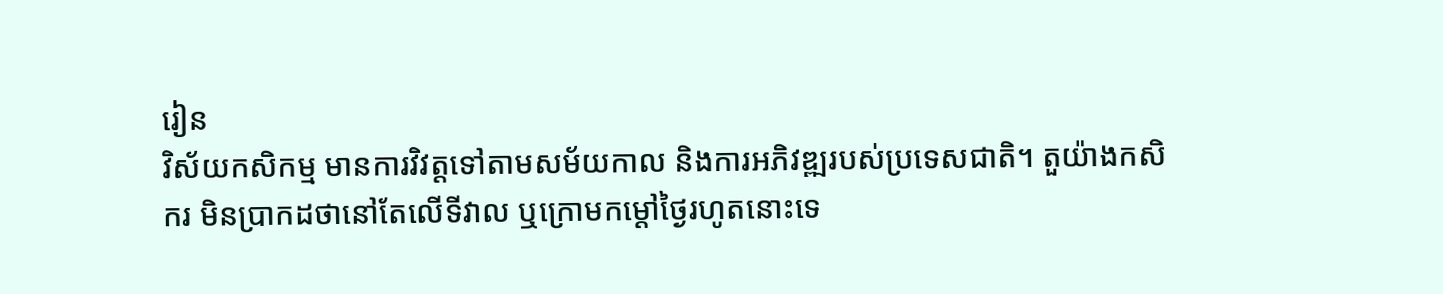រៀន
វិស័យកសិកម្ម មានការវិវត្តទៅតាមសម័យកាល និងការអភិវឌ្ឍរបស់ប្រទេសជាតិ។ តួយ៉ាងកសិករ មិនប្រាកដថានៅតែលើទីវាល ឬក្រោមកម្ដៅថ្ងៃរហូតនោះទេ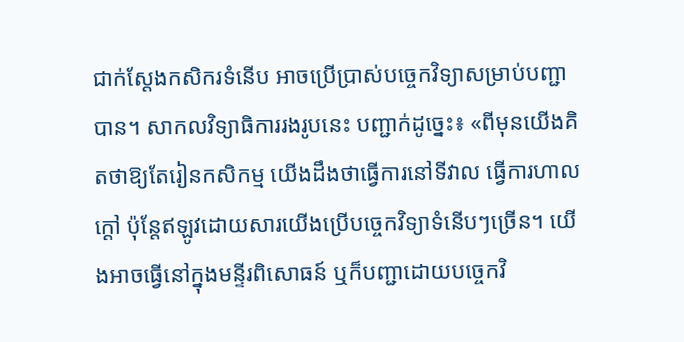ជាក់ស្ដែងកសិករទំនើប អាចប្រើប្រាស់បច្ចេកវិទ្យាសម្រាប់បញ្ជាបាន។ សាកលវិទ្យាធិការរងរូបនេះ បញ្ជាក់ដូច្នេះ៖ «ពីមុនយើងគិតថាឱ្យតែរៀនកសិកម្ម យើងដឹងថាធ្វើការនៅទីវាល ធ្វើការហាលក្ដៅ ប៉ុន្តែឥឡូវដោយសារយើងប្រើបច្ចេកវិទ្យាទំនើបៗច្រើន។ យើងអាចធ្វើនៅក្នុងមន្ទីរពិសោធន៍ ឬក៏បញ្ជាដោយបច្ចេកវិ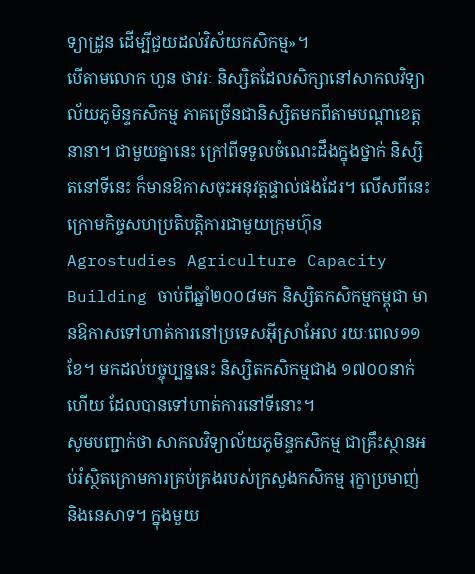ទ្យាដ្រូន ដើម្បីជួយដល់វិស័យកសិកម្ម»។
បើតាមលោក ហួន ថាវរៈ និស្សិតដែលសិក្សានៅសាកលវិទ្យាល័យភូមិន្ទកសិកម្ម ភាគច្រើនជានិស្សិតមកពីតាមបណ្ដាខេត្តនានា។ ជាមួយគ្នានេះ ក្រៅពីទទួលចំណេះដឹងក្នុងថ្នាក់ និស្សិតនៅទីនេះ ក៏មានឱកាសចុះអនុវត្តផ្ទាល់ផងដែរ។ លើសពីនេះ ក្រោមកិច្ចសហប្រតិបត្តិការជាមួយក្រុមហ៊ុន Agrostudies Agriculture Capacity Building ចាប់ពីឆ្នាំ២០០៨មក និស្សិតកសិកម្មកម្ពុជា មានឱកាសទៅហាត់ការនៅប្រទេសអ៊ីស្រាអែល រយៈពេល១១ខែ។ មកដល់បច្ចុប្បន្ននេះ និស្សិតកសិកម្មជាង ១៧០០នាក់ ហើយ ដែលបានទៅហាត់ការនៅទីនោះ។
សូមបញ្ជាក់ថា សាកលវិទ្យាល័យភូមិន្ទកសិកម្ម ជាគ្រឹះស្ថានអប់រំស្ថិតក្រោមការគ្រប់គ្រងរបស់ក្រសួងកសិកម្ម រុក្ខាប្រមាញ់ និងនេសាទ។ ក្នុងមួយ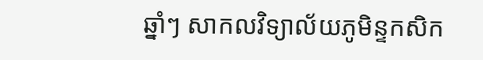ឆ្នាំៗ សាកលវិទ្យាល័យភូមិន្ទកសិក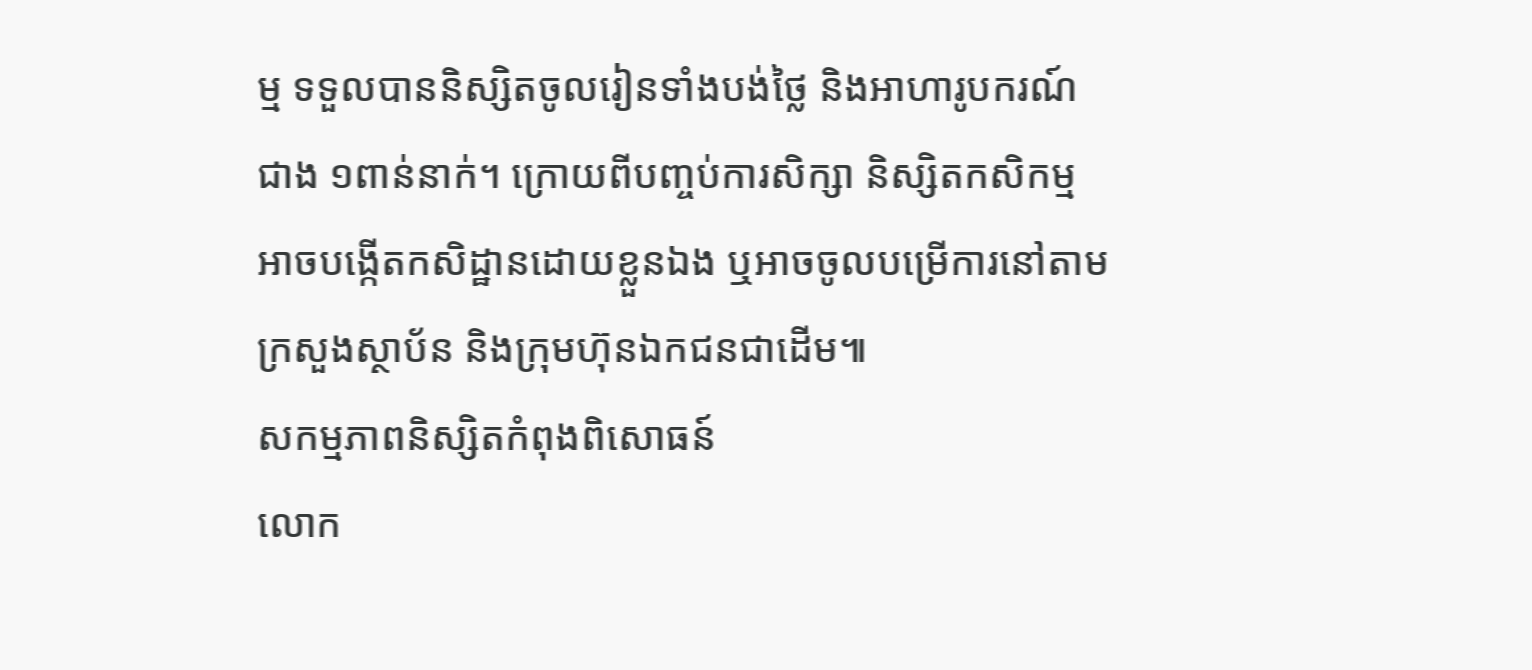ម្ម ទទួលបាននិស្សិតចូលរៀនទាំងបង់ថ្លៃ និងអាហារូបករណ៍ជាង ១ពាន់នាក់។ ក្រោយពីបញ្ចប់ការសិក្សា និស្សិតកសិកម្ម អាចបង្កើតកសិដ្ឋានដោយខ្លួនឯង ឬអាចចូលបម្រើការនៅតាមក្រសួងស្ថាប័ន និងក្រុមហ៊ុនឯកជនជាដើម៕
សកម្មភាពនិស្សិតកំពុងពិសោធន៍
លោក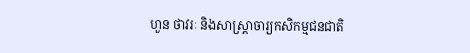ហួន ថាវរៈ និងសាស្រ្តាចារ្យកសិកម្មជនជាតិ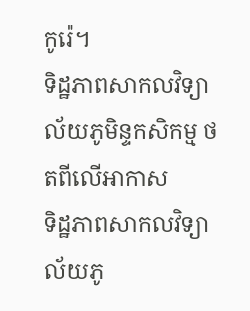កូរ៉េ។
ទិដ្ឋភាពសាកលវិទ្យាល័យភូមិន្ទកសិកម្ម ថតពីលើអាកាស
ទិដ្ឋភាពសាកលវិទ្យាល័យភូ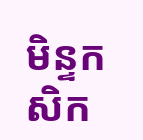មិន្ទកសិក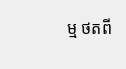ម្ម ថតពី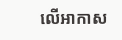លើអាកាស